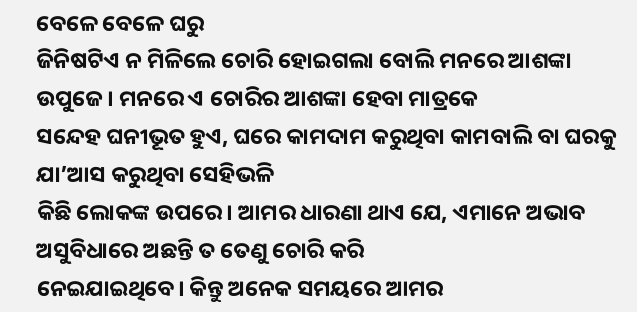ବେଳେ ବେଳେ ଘରୁ
ଜିନିଷଟିଏ ନ ମିଳିଲେ ଚୋରି ହୋଇଗଲା ବୋଲି ମନରେ ଆଶଙ୍କା ଉପୁଜେ। ମନରେ ଏ ଚୋରିର ଆଶଙ୍କା ହେବା ମାତ୍ରକେ
ସନ୍ଦେହ ଘନୀଭୂତ ହୁଏ, ଘରେ କାମଦାମ କରୁଥିବା କାମବାଲି ବା ଘରକୁ ଯା’ଆସ କରୁଥିବା ସେହିଭଳି
କିଛି ଲୋକଙ୍କ ଉପରେ। ଆମର ଧାରଣା ଥାଏ ଯେ, ଏମାନେ ଅଭାବ ଅସୁବିଧାରେ ଅଛନ୍ତି ତ ତେଣୁ ଚୋରି କରି
ନେଇଯାଇଥିବେ। କିନ୍ତୁ ଅନେକ ସମୟରେ ଆମର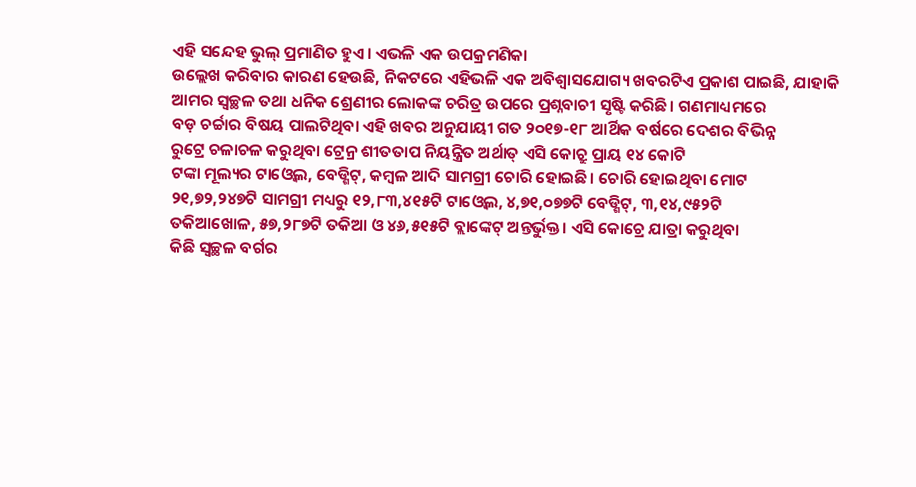ଏହି ସନ୍ଦେହ ଭୁଲ୍ ପ୍ରମାଣିତ ହୁଏ। ଏଭଳି ଏକ ଉପକ୍ରମଣିକା
ଉଲ୍ଲେଖ କରିବାର କାରଣ ହେଉଛି, ନିକଟରେ ଏହିଭଳି ଏକ ଅବିଶ୍ୱାସଯୋଗ୍ୟ ଖବରଟିଏ ପ୍ରକାଶ ପାଇଛି, ଯାହାକି
ଆମର ସ୍ବଚ୍ଛଳ ତଥା ଧନିକ ଶ୍ରେଣୀର ଲୋକଙ୍କ ଚରିତ୍ର ଉପରେ ପ୍ରଶ୍ନବାଚୀ ସୃଷ୍ଟି କରିଛି। ଗଣମାଧ୍ୟମରେ
ବଡ଼ ଚର୍ଚ୍ଚାର ବିଷୟ ପାଲଟିଥିବା ଏହି ଖବର ଅନୁଯାୟୀ ଗତ ୨୦୧୭-୧୮ ଆର୍ଥିକ ବର୍ଷରେ ଦେଶର ବିଭିନ୍ନ
ରୁଟ୍ରେ ଚଳାଚଳ କରୁଥିବା ଟ୍ରେନ୍ର ଶୀତତାପ ନିୟନ୍ତ୍ରିତ ଅର୍ଥାତ୍ ଏସି କୋଚ୍ରୁ ପ୍ରାୟ ୧୪ କୋଟି
ଟଙ୍କା ମୂଲ୍ୟର ଟାଓ୍ବେଲ, ବେଡ୍ଶିଟ୍, କମ୍ବଳ ଆଦି ସାମଗ୍ରୀ ଚୋରି ହୋଇଛି। ଚୋରି ହୋଇଥିବା ମୋଟ
୨୧,୭୨,୨୪୭ଟି ସାମଗ୍ରୀ ମଧ୍ୟରୁ ୧୨,୮୩,୪୧୫ଟି ଟାଓ୍ବେଲ, ୪,୭୧,୦୭୭ଟି ବେଡ୍ଶିଟ୍, ୩,୧୪,୯୫୨ଟି
ତକିଆଖୋଳ, ୫୭,୨୮୭ଟି ତକିଆ ଓ ୪୬,୫୧୫ଟି ବ୍ଲାଙ୍କେଟ୍ ଅନ୍ତର୍ଭୁକ୍ତ। ଏସି କୋଚ୍ରେ ଯାତ୍ରା କରୁଥିବା
କିଛି ସ୍ବଚ୍ଛଳ ବର୍ଗର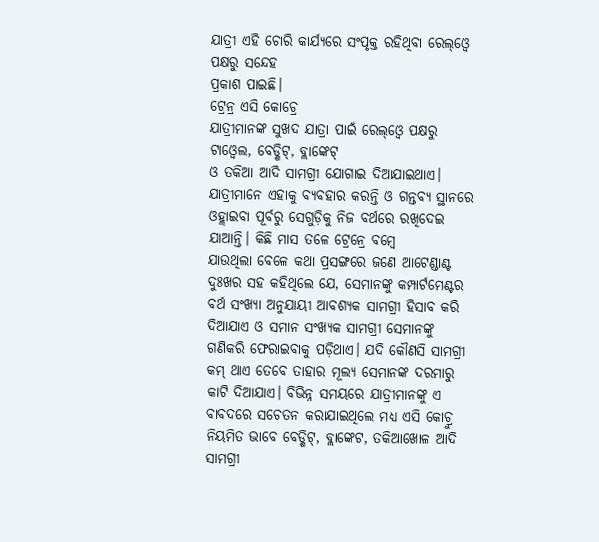ଯାତ୍ରୀ ଏହି ଚୋରି କାର୍ଯ୍ୟରେ ସଂପୃକ୍ତ ରହିଥିବା ରେଲ୍ଓ୍ବେ ପକ୍ଷରୁ ସନ୍ଦେହ
ପ୍ରକାଶ ପାଇଛି।
ଟ୍ରେନ୍ର ଏସି କୋଚ୍ରେ
ଯାତ୍ରୀମାନଙ୍କ ସୁଖଦ ଯାତ୍ରା ପାଇଁ ରେଲ୍ଓ୍ବେ ପକ୍ଷରୁ ଟାଓ୍ବେଲ, ବେଡ୍ଶିଟ୍, ବ୍ଲାଙ୍କେଟ୍
ଓ ତକିଆ ଆଦି ସାମଗ୍ରୀ ଯୋଗାଇ ଦିଆଯାଇଥାଏ। ଯାତ୍ରୀମାନେ ଏହାକୁ ବ୍ୟବହାର କରନ୍ତି ଓ ଗନ୍ତବ୍ୟ ସ୍ଥାନରେ
ଓହ୍ଲାଇବା ପୂର୍ବରୁ ସେଗୁଡ଼ିକୁ ନିଜ ବର୍ଥରେ ରଖିଦେଇ ଯାଆନ୍ତି। କିଛି ମାସ ତଳେ ଟ୍ରେନ୍ରେ ବମ୍ବେ
ଯାଉଥିଲା ବେଳେ କଥା ପ୍ରସଙ୍ଗରେ ଜଣେ ଆଟେଣ୍ଡାଣ୍ଟ ଦୁଃଖର ସହ କହିଥିଲେ ଯେ, ସେମାନଙ୍କୁ କମ୍ପାର୍ଟମେଣ୍ଟର
ବର୍ଥ ସଂଖ୍ୟା ଅନୁଯାୟୀ ଆବଶ୍ୟକ ସାମଗ୍ରୀ ହିସାବ କରି ଦିଆଯାଏ ଓ ସମାନ ସଂଖ୍ୟକ ସାମଗ୍ରୀ ସେମାନଙ୍କୁ
ଗଣିକରି ଫେରାଇବାକୁ ପଡ଼ିଥାଏ। ଯଦି କୌଣସି ସାମଗ୍ରୀ କମ୍ ଥାଏ ତେବେ ତାହାର ମୂଲ୍ୟ ସେମାନଙ୍କ ଦରମାରୁ
କାଟି ଦିଆଯାଏ। ବିଭିନ୍ନ ସମୟରେ ଯାତ୍ରୀମାନଙ୍କୁ ଏ ବାବଦରେ ସଚେତନ କରାଯାଇଥିଲେ ମଧ୍ୟ ଏସି କୋଚ୍ରୁ
ନିୟମିତ ଭାବେ ବେଡ୍ଶିଟ୍, ବ୍ଲାଙ୍କେଟ, ତକିଆଖୋଳ ଆଦି ସାମଗ୍ରୀ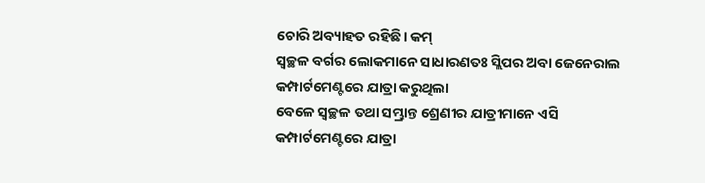ଚୋରି ଅବ୍ୟାହତ ରହିଛି। କମ୍
ସ୍ବଚ୍ଛଳ ବର୍ଗର ଲୋକମାନେ ସାଧାରଣତଃ ସ୍ଲିପର ଅବା ଜେନେରାଲ କମ୍ପାର୍ଟମେଣ୍ଟରେ ଯାତ୍ରା କରୁଥିଲା
ବେଳେ ସ୍ବଚ୍ଛଳ ତଥା ସମ୍ଭ୍ରାନ୍ତ ଶ୍ରେଣୀର ଯାତ୍ରୀମାନେ ଏସି କମ୍ପାର୍ଟମେଣ୍ଟରେ ଯାତ୍ରା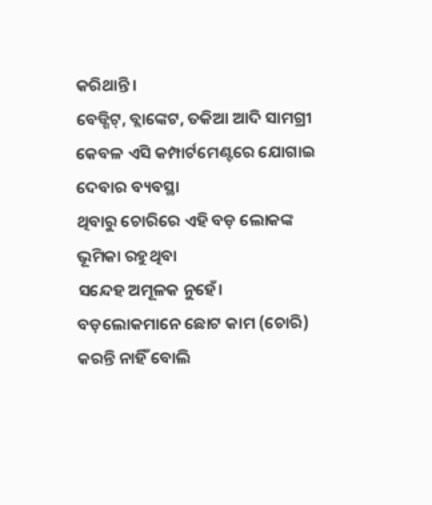କରିଥାନ୍ତି।
ବେଡ୍ଶିଟ୍, ବ୍ଲାଙ୍କେଟ, ତକିଆ ଆଦି ସାମଗ୍ରୀ କେବଳ ଏସି କମ୍ପାର୍ଟମେଣ୍ଟରେ ଯୋଗାଇ ଦେବାର ବ୍ୟବସ୍ଥା
ଥିବାରୁ ଚୋରିରେ ଏହି ବଡ଼ ଲୋକଙ୍କ ଭୂମିକା ରହୁଥିବା
ସନ୍ଦେହ ଅମୂଳକ ନୁହେଁ। ବଡ଼ଲୋକମାନେ ଛୋଟ କାମ (ଚୋରି) କରନ୍ତି ନାହିଁ ବୋଲି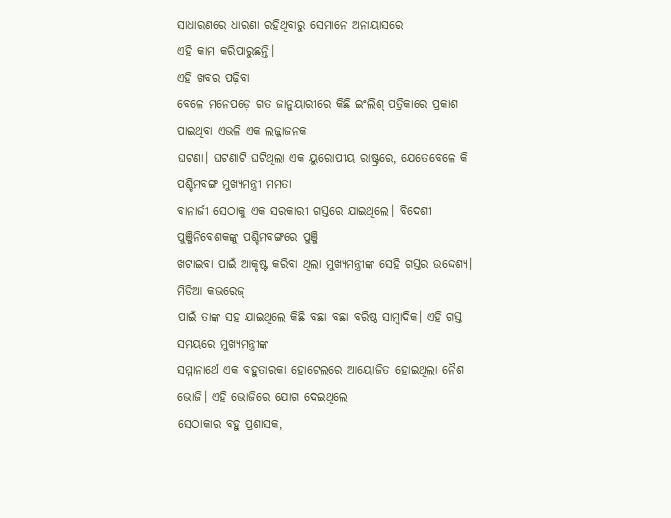ସାଧାରଣରେ ଧାରଣା ରହିଥିବାରୁ ସେମାନେ ଅନାୟାସରେ
ଏହି କାମ କରିପାରୁଛନ୍ତି।
ଏହି ଖବର ପଢ଼ିବା
ବେଳେ ମନେପଡ଼େ ଗତ ଜାନୁୟାରୀରେ କିଛି ଇଂଲିଶ୍ ପତ୍ରିକାରେ ପ୍ରକାଶ ପାଇଥିବା ଏଭଳି ଏକ ଲଜ୍ଜାଜନକ
ଘଟଣା। ଘଟଣାଟି ଘଟିଥିଲା ଏକ ୟୁରୋପୀୟ ରାଷ୍ଟ୍ରରେ, ଯେତେବେଳେ କି ପଶ୍ଚିମବଙ୍ଗ ମୁଖ୍ୟମନ୍ତ୍ରୀ ମମତା
ବାନାର୍ଜୀ ସେଠାକୁ ଏକ ସରକାରୀ ଗସ୍ତରେ ଯାଇଥିଲେ। ବିଦେଶୀ ପୁଞ୍ଜିନିବେଶକଙ୍କୁ ପଶ୍ଚିମବଙ୍ଗରେ ପୁଞ୍ଜି
ଖଟାଇବା ପାଇଁ ଆକୃଷ୍ଟ କରିବା ଥିଲା ମୁଖ୍ୟମନ୍ତ୍ରୀଙ୍କ ସେହି ଗସ୍ତର ଉଦ୍ଦେଶ୍ୟ। ମିଡିଆ କଭରେଜ୍
ପାଇଁ ତାଙ୍କ ସହ ଯାଇଥିଲେ କିଛି ବଛା ବଛା ବରିଷ୍ଠ ସାମ୍ବାଦିକ। ଏହି ଗସ୍ତ ସମୟରେ ମୁଖ୍ୟମନ୍ତ୍ରୀଙ୍କ
ସମ୍ମାନାର୍ଥେ ଏକ ବହୁତାରକା ହୋଟେଲରେ ଆୟୋଜିତ ହୋଇଥିଲା ନୈଶ ଭୋଜି। ଏହି ଭୋଜିରେ ଯୋଗ ଦେଇଥିଲେ
ସେଠାକାର ବହୁ ପ୍ରଶାସକ,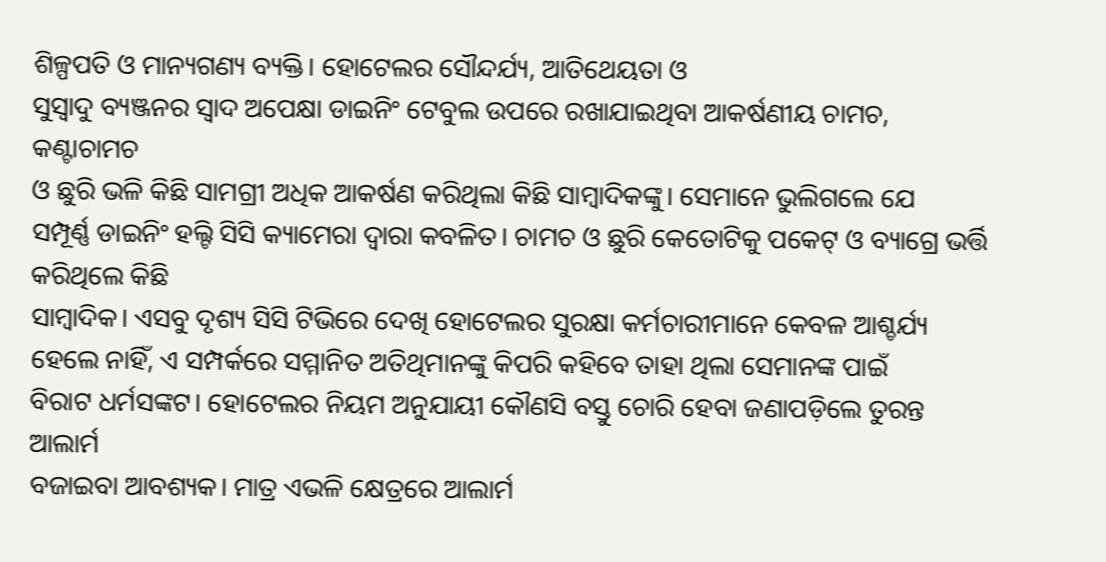ଶିଳ୍ପପତି ଓ ମାନ୍ୟଗଣ୍ୟ ବ୍ୟକ୍ତି। ହୋଟେଲର ସୌନ୍ଦର୍ଯ୍ୟ, ଆତିଥେୟତା ଓ
ସୁସ୍ବାଦୁ ବ୍ୟଞ୍ଜନର ସ୍ବାଦ ଅପେକ୍ଷା ଡାଇନିଂ ଟେବୁଲ ଉପରେ ରଖାଯାଇଥିବା ଆକର୍ଷଣୀୟ ଚାମଚ, କଣ୍ଟାଚାମଚ
ଓ ଛୁରି ଭଳି କିଛି ସାମଗ୍ରୀ ଅଧିକ ଆକର୍ଷଣ କରିଥିଲା କିଛି ସାମ୍ବାଦିକଙ୍କୁ। ସେମାନେ ଭୁଲିଗଲେ ଯେ
ସମ୍ପୂର୍ଣ୍ଣ ଡାଇନିଂ ହଲ୍ଟି ସିସି କ୍ୟାମେରା ଦ୍ୱାରା କବଳିତ। ଚାମଚ ଓ ଛୁରି କେତୋଟିକୁ ପକେଟ୍ ଓ ବ୍ୟାଗ୍ରେ ଭର୍ତ୍ତି କରିଥିଲେ କିଛି
ସାମ୍ବାଦିକ। ଏସବୁ ଦୃଶ୍ୟ ସିସି ଟିଭିରେ ଦେଖି ହୋଟେଲର ସୁରକ୍ଷା କର୍ମଚାରୀମାନେ କେବଳ ଆଶ୍ଚର୍ଯ୍ୟ
ହେଲେ ନାହିଁ, ଏ ସମ୍ପର୍କରେ ସମ୍ମାନିତ ଅତିଥିମାନଙ୍କୁ କିପରି କହିବେ ତାହା ଥିଲା ସେମାନଙ୍କ ପାଇଁ
ବିରାଟ ଧର୍ମସଙ୍କଟ। ହୋଟେଲର ନିୟମ ଅନୁଯାୟୀ କୌଣସି ବସ୍ତୁ ଚୋରି ହେବା ଜଣାପଡ଼ିଲେ ତୁରନ୍ତ ଆଲାର୍ମ
ବଜାଇବା ଆବଶ୍ୟକ। ମାତ୍ର ଏଭଳି କ୍ଷେତ୍ରରେ ଆଲାର୍ମ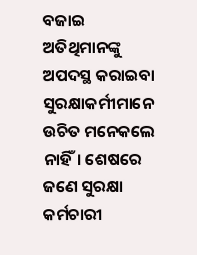ବଜାଇ ଅତିଥିମାନଙ୍କୁ ଅପଦସ୍ଥ କରାଇବା ସୁରକ୍ଷାକର୍ମୀମାନେ
ଉଚିତ ମନେକଲେ ନାହିଁ। ଶେଷରେ ଜଣେ ସୁରକ୍ଷା କର୍ମଚାରୀ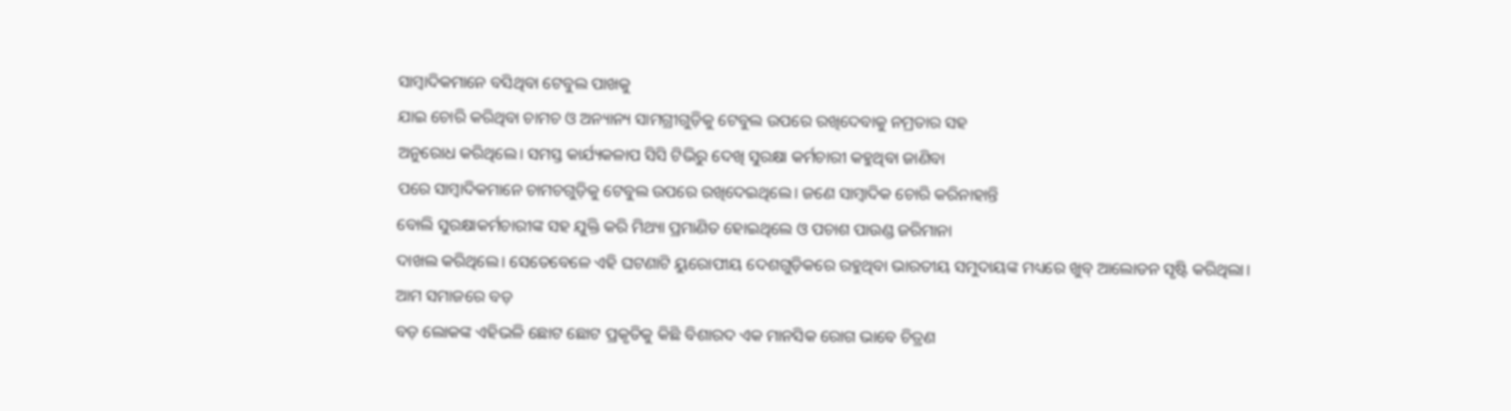ସାମ୍ବାଦିକମାନେ ବସିଥିବା ଟେବୁଲ ପାଖକୁ
ଯାଇ ଚୋରି କରିଥିବା ଚାମଚ ଓ ଅନ୍ୟାନ୍ୟ ସାମଗ୍ରୀଗୁଡ଼ିକୁ ଟେବୁଲ ଉପରେ ରଖିଦେବାକୁ ନମ୍ରତାର ସହ
ଅନୁରୋଧ କରିଥିଲେ। ସମସ୍ତ କାର୍ଯ୍ୟକଳାପ ସିସି ଟିଭିରୁ ଦେଖି ସୁରକ୍ଷା କର୍ମଚାରୀ କହୁଥିବା ଜାଣିବା
ପରେ ସାମ୍ବାଦିକମାନେ ଚାମଚଗୁଡ଼ିକୁ ଟେବୁଲ ଉପରେ ରଖିଦେଇଥିଲେ। ଜଣେ ସାମ୍ବାଦିକ ଚୋରି କରିନାହାନ୍ତି
ବୋଲି ସୁରକ୍ଷାକର୍ମଚାରୀଙ୍କ ସହ ଯୁକ୍ତି କରି ମିଥ୍ୟା ପ୍ରମାଣିତ ହୋଇଥିଲେ ଓ ପଚାଶ ପାଉଣ୍ଡ ଜରିମାନା
ଦାଖଲ କରିଥିଲେ। ସେତେବେଳେ ଏହି ଘଟଣାଟି ୟୁରୋପୀୟ ଦେଶଗୁଡ଼ିକରେ ରହୁଥିବା ଭାରତୀୟ ସମୁଦାୟଙ୍କ ମଧ୍ୟରେ ଖୁବ୍ ଆଲୋଡନ ସୃଷ୍ଟି କରିଥିଲା।
ଆମ ସମାଜରେ ବଡ଼
ବଡ଼ ଲୋକଙ୍କ ଏହିଭଳି ଛୋଟ ଛୋଟ ପ୍ରକୃତିକୁ କିଛି ବିଶାରଦ ଏକ ମାନସିକ ରୋଗ ଭାବେ ଚିତ୍ରଣ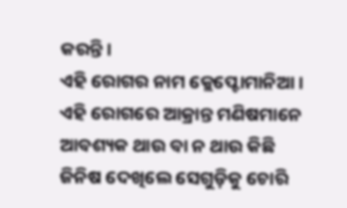କରନ୍ତି।
ଏହି ରୋଗର ନାମ କ୍ଲେପ୍ଟୋମାନିଆ। ଏହି ରୋଗରେ ଆକ୍ରାନ୍ତ ମଣିଷମାନେ ଆବଶ୍ୟକ ଥାଉ ବା ନ ଥାଉ କିଛି
ଜିନିଷ ଦେଖିଲେ ସେଗୁଡ଼ିକୁ ଚୋରି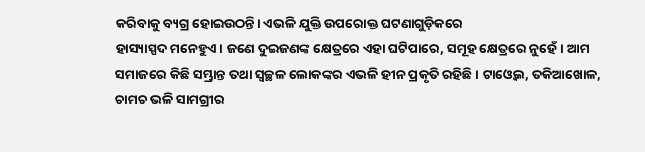କରିବାକୁ ବ୍ୟଗ୍ର ହୋଇଉଠନ୍ତି। ଏଭଳି ଯୁକ୍ତି ଉପରୋକ୍ତ ଘଟଣାଗୁଡ଼ିକରେ
ହାସ୍ୟାସ୍ପଦ ମନେହୁଏ। ଜଣେ ଦୁଇଜଣଙ୍କ କ୍ଷେତ୍ରରେ ଏହା ଘଟିପାରେ, ସମୂହ କ୍ଷେତ୍ରରେ ନୁହେଁ। ଆମ
ସମାଜରେ କିଛି ସମ୍ଭ୍ରାନ୍ତ ତଥା ସ୍ବଚ୍ଛଳ ଲୋକଙ୍କର ଏଭଳି ହୀନ ପ୍ରକୃତି ରହିଛି। ଟାଓ୍ବେଲ, ତକିଆଖୋଳ,
ଚାମଚ ଭଳି ସାମଗ୍ରୀର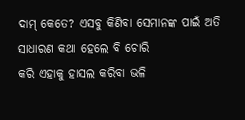ଦାମ୍ କେତେ? ଏସବୁ କିଣିବା ସେମାନଙ୍କ ପାଇଁ ଅତି ସାଧାରଣ କଥା ହେଲେ ବି ଚୋରି
କରି ଏହାକୁ ହାସଲ କରିବା ଭଳି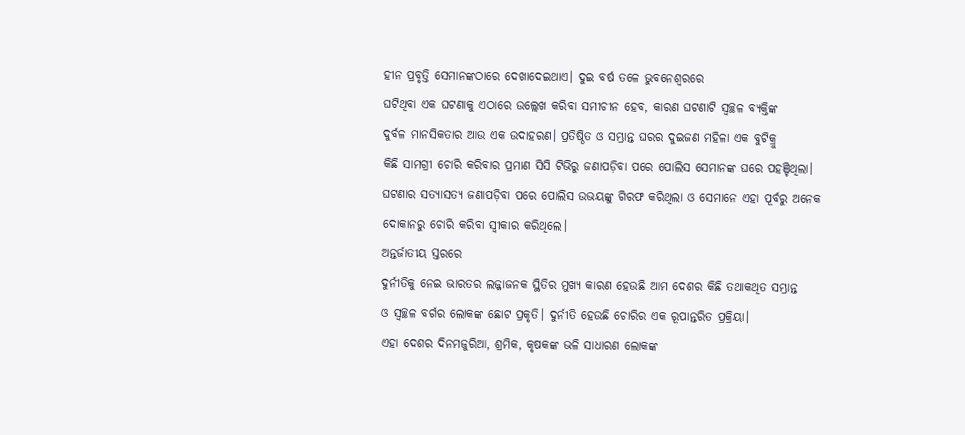ହୀନ ପ୍ରବୃତ୍ତି ସେମାନଙ୍କଠାରେ ଦେଖାଦେଇଥାଏ। ଦୁଇ ବର୍ଷ ତଳେ ଭୁବନେଶ୍ୱରରେ
ଘଟିଥିବା ଏକ ଘଟଣାକୁ ଏଠାରେ ଉଲ୍ଲେଖ କରିବା ସମୀଚୀନ ହେବ, କାରଣ ଘଟଣାଟି ସ୍ବଚ୍ଛଳ ବ୍ୟକ୍ତିଙ୍କ
ଦୁର୍ବଳ ମାନସିକତାର ଆଉ ଏକ ଉଦାହରଣ। ପ୍ରତିଷ୍ଠିତ ଓ ସମ୍ଭ୍ରାନ୍ତ ଘରର ଦୁଇଜଣ ମହିଳା ଏକ ବୁଟିକ୍ରୁ
କିଛି ସାମଗ୍ରୀ ଚୋରି କରିବାର ପ୍ରମାଣ ସିସି ଟିଭିରୁ ଜଣାପଡ଼ିବା ପରେ ପୋଲିସ ସେମାନଙ୍କ ଘରେ ପହଞ୍ଚିଥିଲା।
ଘଟଣାର ସତ୍ୟାସତ୍ୟ ଜଣାପଡ଼ିବା ପରେ ପୋଲିସ ଉଭୟଙ୍କୁ ଗିରଫ କରିଥିଲା ଓ ସେମାନେ ଏହା ପୂର୍ବରୁ ଅନେକ
ଦୋକାନରୁ ଚୋରି କରିବା ସ୍ବୀକାର କରିଥିଲେ।
ଅନ୍ତର୍ଜାତୀୟ ସ୍ତରରେ
ଦୁର୍ନୀତିକୁ ନେଇ ଭାରତର ଲଜ୍ଜାଜନକ ସ୍ଥିତିର ମୁଖ୍ୟ କାରଣ ହେଉଛି ଆମ ଦେଶର କିଛି ତଥାକଥିତ ସମ୍ଭ୍ରାନ୍ତ
ଓ ସ୍ବଚ୍ଛଳ ବର୍ଗର ଲୋକଙ୍କ ଛୋଟ ପ୍ରକୃତି। ଦୁର୍ନୀତି ହେଉଛି ଚୋରିର ଏକ ରୂପାନ୍ତରିତ ପ୍ରକ୍ରିୟା।
ଏହା ଦେଶର ଦିନମଜୁରିଆ, ଶ୍ରମିକ, କୃଷକଙ୍କ ଭଳି ସାଧାରଣ ଲୋକଙ୍କ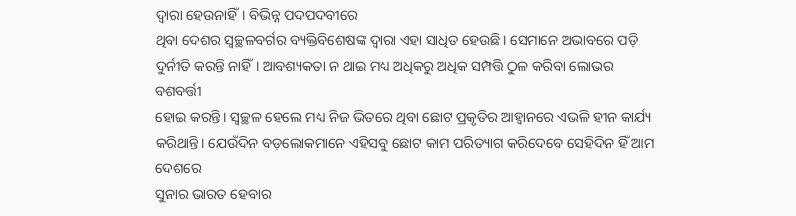ଦ୍ୱାରା ହେଉନାହିଁ। ବିଭିନ୍ନ ପଦପଦବୀରେ
ଥିବା ଦେଶର ସ୍ବଚ୍ଛଳବର୍ଗର ବ୍ୟକ୍ତିବିଶେଷଙ୍କ ଦ୍ୱାରା ଏହା ସାଧିତ ହେଉଛି। ସେମାନେ ଅଭାବରେ ପଡ଼ି
ଦୁର୍ନୀତି କରନ୍ତି ନାହିଁ। ଆବଶ୍ୟକତା ନ ଥାଇ ମଧ୍ୟ ଅଧିକରୁ ଅଧିକ ସମ୍ପତ୍ତି ଠୁଳ କରିବା ଲୋଭର ବଶବର୍ତ୍ତୀ
ହୋଇ କରନ୍ତି। ସ୍ବଚ୍ଛଳ ହେଲେ ମଧ୍ୟ ନିଜ ଭିତରେ ଥିବା ଛୋଟ ପ୍ରକୃତିର ଆହ୍ବାନରେ ଏଭଳି ହୀନ କାର୍ଯ୍ୟ
କରିଥାନ୍ତି। ଯେଉଁଦିନ ବଡ଼ଲୋକମାନେ ଏହିସବୁ ଛୋଟ କାମ ପରିତ୍ୟାଗ କରିଦେବେ ସେହିଦିନ ହିଁ ଆମ ଦେଶରେ
ସୁନାର ଭାରତ ହେବାର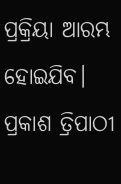ପ୍ରକ୍ରିୟା ଆରମ୍ଭ ହୋଇଯିବ।
ପ୍ରକାଶ ତ୍ରିପାଠୀ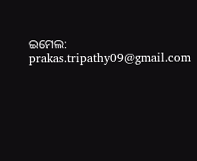ଇମେଲ:
prakas.tripathy09@gmail.com